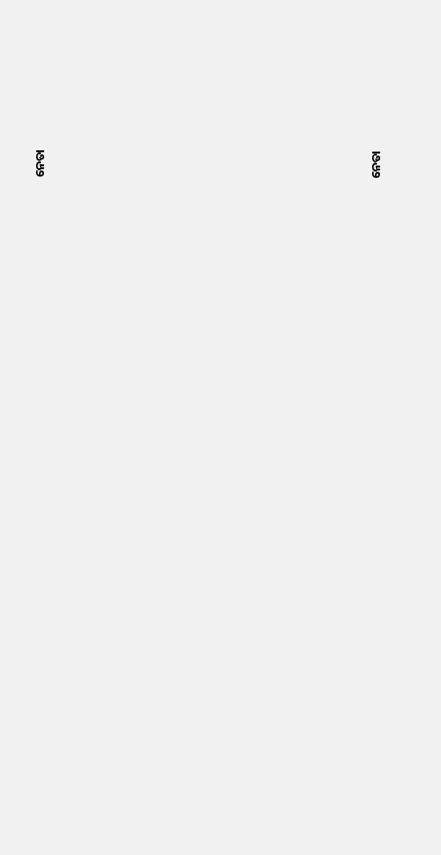ନେତା



















ନେତା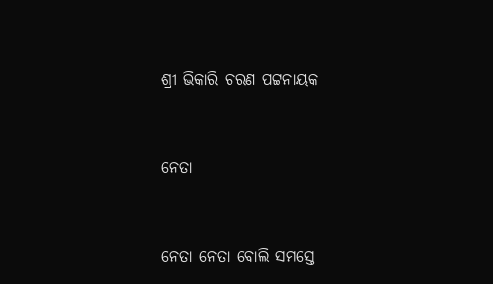ଶ୍ରୀ ଭିକାରି ଚରଣ ପଟ୍ଟନାୟକ



ନେତା



ନେତା ନେତା ବୋଲି ସମସ୍ତେ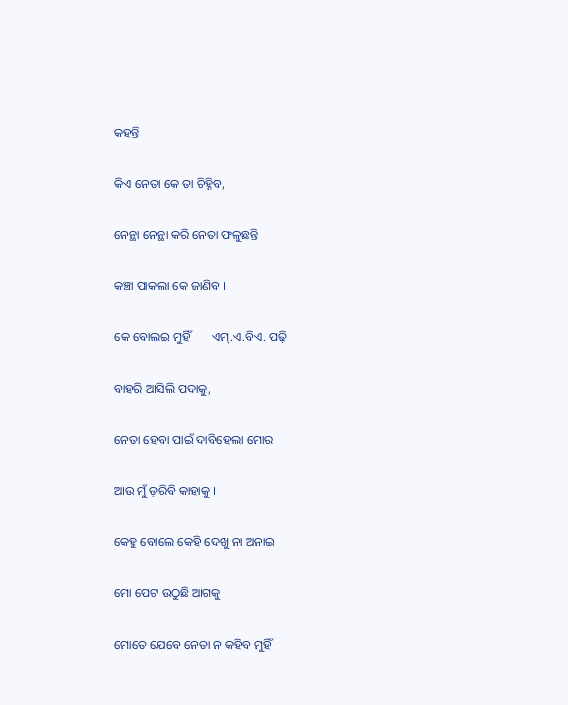କହନ୍ତି

କିଏ ନେତା କେ ତା ଚିହ୍ନିବ,

ନେନ୍ଥା ନେନ୍ଥା କରି ନେତା ଫଳୁଛନ୍ତି

କଞ୍ଚା ପାକଲା କେ ଜାଣିବ ।

କେ ବୋଲଇ ମୁହିଁ       ଏମ୍.ଏ.ବିଏ. ପଢ଼ି

ବାହରି ଆସିଲି ପଦାକୁ,

ନେତା ହେବା ପାଇଁ ଦାବିହେଲା ମୋର

ଆଉ ମୁଁ ଡ଼ରିବି କାହାକୁ ।

କେହୁ ବୋଲେ କେହି ଦେଖୁ ନା ଅନାଇ

ମୋ ପେଟ ଉଠୁଛି ଆଗକୁ

ମୋତେ ଯେବେ ନେତା ନ କହିବ ମୁହିଁ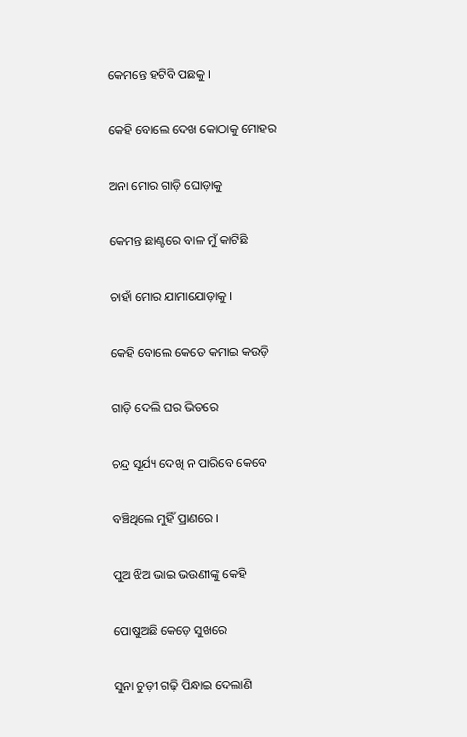କେମନ୍ତେ ହଟିବି ପଛକୁ ।

କେହି ବୋଲେ ଦେଖ କୋଠାକୁ ମୋହର

ଅନା ମୋର ଗାଡ଼ି ଘୋଡ଼ାକୁ

କେମନ୍ତ ଛାଣ୍ଟରେ ବାଳ ମୁଁ କାଟିଛି

ଚାହାଁ ମୋର ଯାମାଯୋଡ଼ାକୁ ।

କେହି ବୋଲେ କେତେ କମାଇ କଉଡ଼ି

ଗାଡ଼ି ଦେଲି ଘର ଭିତରେ

ଚନ୍ଦ୍ର ସୂର୍ଯ୍ୟ ଦେଖି ନ ପାରିବେ କେବେ

ବଞ୍ଚିଥିଲେ ମୁହିଁ ପ୍ରାଣରେ ।

ପୁଅ ଝିଅ ଭାଇ ଭଉଣୀଙ୍କୁ କେହି

ପୋଷୁଅଛି କେଡ଼େ ସୁଖରେ

ସୁନା ଚୁଡ଼ୀ ଗଢ଼ି ପିନ୍ଧାଇ ଦେଲାଣି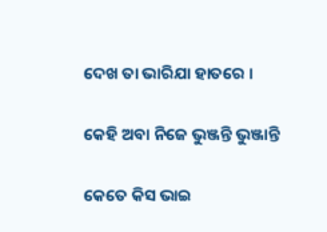ଦେଖ ତା ଭାରିଯା ହାତରେ ।

କେହି ଅବା ନିଜେ ଭୁଞ୍ଜନ୍ତି ଭୁଞ୍ଜାନ୍ତି

କେତେ କିସ ଭାଇ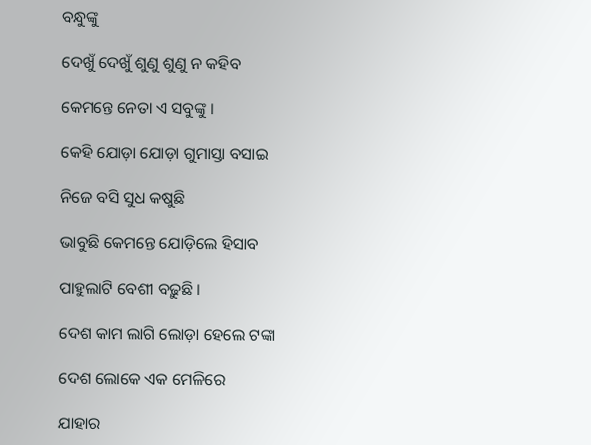ବନ୍ଧୁଙ୍କୁ

ଦେଖୁଁ ଦେଖୁଁ ଶୁଣୁ ଶୁଣୁ ନ କହିବ

କେମନ୍ତେ ନେତା ଏ ସବୁଙ୍କୁ ।

କେହି ଯୋଡ଼ା ଯୋଡ଼ା ଗୁମାସ୍ତା ବସାଇ

ନିଜେ ବସି ସୁଧ କଷୁଛି

ଭାବୁଛି କେମନ୍ତେ ଯୋଡ଼ିଲେ ହିସାବ

ପାହୁଲାଟି ବେଶୀ ବଢ଼ୁଛି ।

ଦେଶ କାମ ଲାଗି ଲୋଡ଼ା ହେଲେ ଟଙ୍କା

ଦେଶ ଲୋକେ ଏକ ମେଳିରେ

ଯାହାର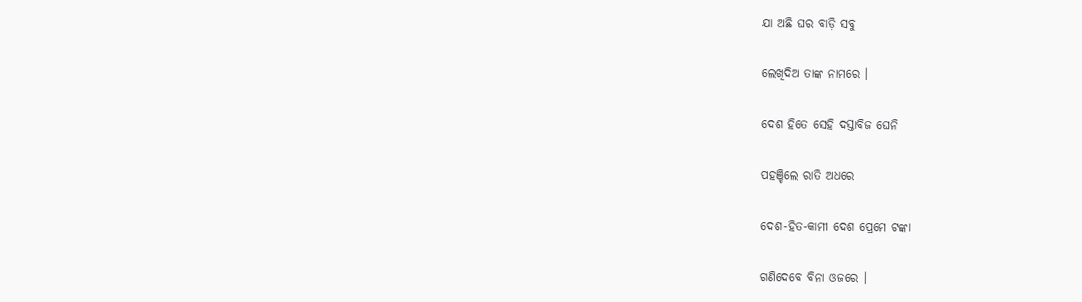ଯା ଅଛି ଘର ବାଡ଼ି ସବୁ

ଲେଖିଦିଅ ତାଙ୍କ ନାମରେ ।

ଦେଶ ହିତେ ସେହି ଦସ୍ତାବିଜ ଘେନି

ପହଞ୍ଚିଲେ ରାତି ଅଧରେ

ଦେଶ-ହିତ-କାମୀ ଦେଶ ପ୍ରେମେ ଟଙ୍କା

ଗଣିଦେବେ ବିନା ଓଜରେ ।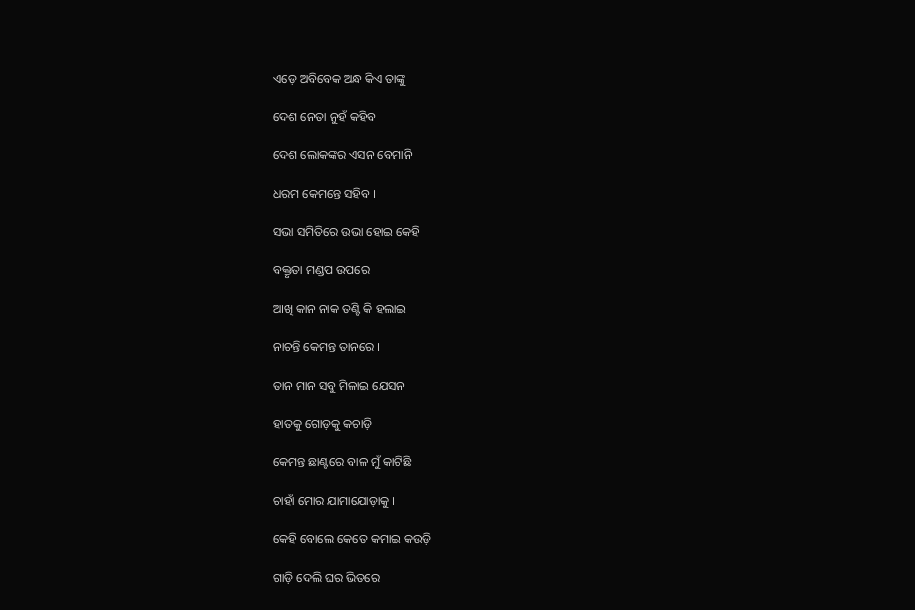ଏଡ଼େ ଅବିବେକ ଅନ୍ଧ କିଏ ତାଙ୍କୁ

ଦେଶ ନେତା ନୁହଁ କହିବ

ଦେଶ ଲୋକଙ୍କର ଏସନ ବେମାନି

ଧରମ କେମନ୍ତେ ସହିବ ।

ସଭା ସମିତିରେ ଉଭା ହୋଇ କେହି

ବକ୍ତୃତା ମଣ୍ଡପ ଉପରେ

ଆଖି କାନ ନାକ ତଣ୍ଟି କି ହଲାଇ

ନାଚନ୍ତି କେମନ୍ତ ତାନରେ ।

ତାନ ମାନ ସବୁ ମିଳାଇ ଯେସନ

ହାତକୁ ଗୋଡ଼କୁ କଚାଡ଼ି

କେମନ୍ତ ଛାଣ୍ଟରେ ବାଳ ମୁଁ କାଟିଛି

ଚାହାଁ ମୋର ଯାମାଯୋଡ଼ାକୁ ।

କେହି ବୋଲେ କେତେ କମାଇ କଉଡ଼ି

ଗାଡ଼ି ଦେଲି ଘର ଭିତରେ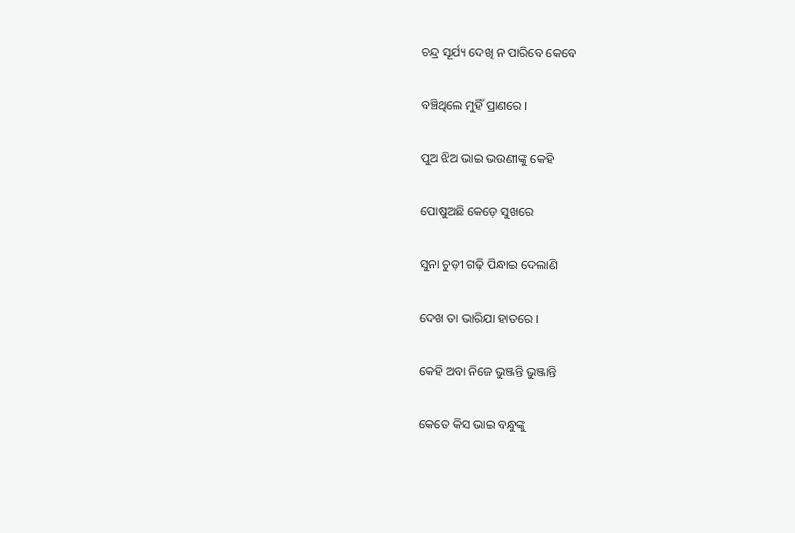ଚନ୍ଦ୍ର ସୂର୍ଯ୍ୟ ଦେଖି ନ ପାରିବେ କେବେ

ବଞ୍ଚିଥିଲେ ମୁହିଁ ପ୍ରାଣରେ ।

ପୁଅ ଝିଅ ଭାଇ ଭଉଣୀଙ୍କୁ କେହି

ପୋଷୁଅଛି କେଡ଼େ ସୁଖରେ

ସୁନା ଚୁଡ଼ୀ ଗଢ଼ି ପିନ୍ଧାଇ ଦେଲାଣି

ଦେଖ ତା ଭାରିଯା ହାତରେ ।

କେହି ଅବା ନିଜେ ଭୁଞ୍ଜନ୍ତି ଭୁଞ୍ଜାନ୍ତି

କେତେ କିସ ଭାଇ ବନ୍ଧୁଙ୍କୁ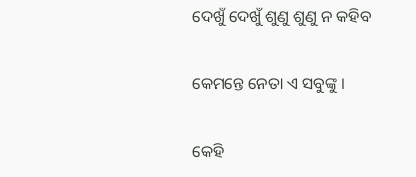ଦେଖୁଁ ଦେଖୁଁ ଶୁଣୁ ଶୁଣୁ ନ କହିବ

କେମନ୍ତେ ନେତା ଏ ସବୁଙ୍କୁ ।

କେହି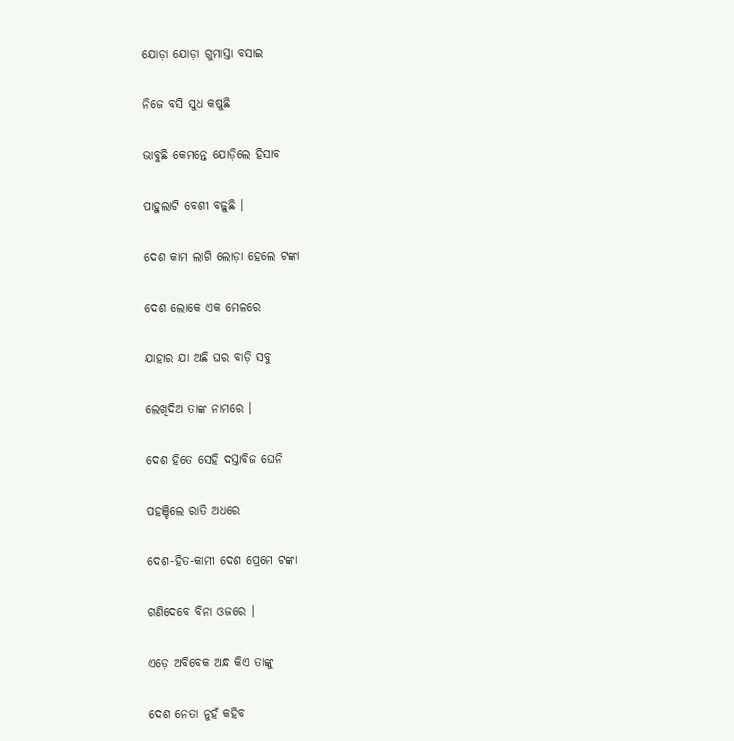ଯୋଡ଼ା ଯୋଡ଼ା ଗୁମାସ୍ତା ବସାଇ

ନିଜେ ବସି ସୁଧ କଷୁଛି

ଭାବୁଛି କେମନ୍ତେ ଯୋଡ଼ିଲେ ହିସାବ

ପାହୁଲାଟି ବେଶୀ ବଢ଼ୁଛି ।

ଦେଶ କାମ ଲାଗି ଲୋଡ଼ା ହେଲେ ଟଙ୍କା

ଦେଶ ଲୋକେ ଏକ ମେଳରେ

ଯାହାର ଯା ଅଛି ଘର ବାଡ଼ି ସବୁ

ଲେଖିଦିଅ ତାଙ୍କ ନାମରେ ।

ଦେଶ ହିତେ ସେହି ଦସ୍ତାବିଜ ଘେନି

ପହଞ୍ଚିଲେ ରାତି ଅଧରେ

ଦେଶ-ହିତ-କାମୀ ଦେଶ ପ୍ରେମେ ଟଙ୍କା

ଗଣିଦେବେ ବିନା ଓଜରେ ।

ଏଡ଼େ ଅବିବେକ ଅନ୍ଧ କିଏ ତାଙ୍କୁ

ଦେଶ ନେତା ନୁହଁ କହିବ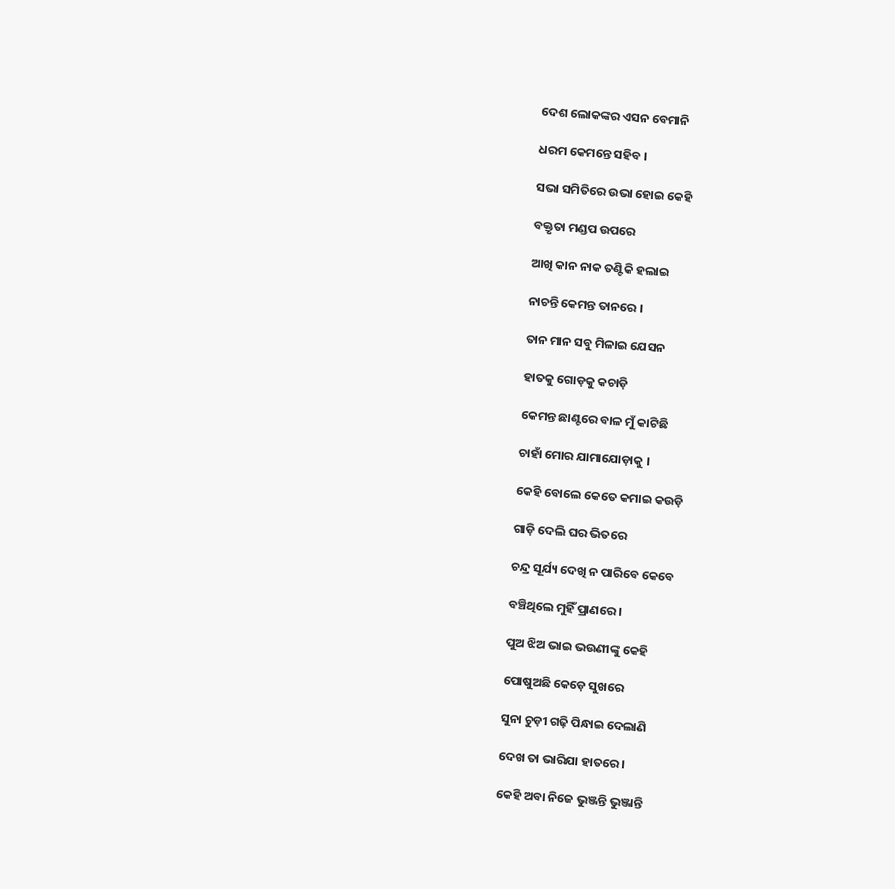ଦେଶ ଲୋକଙ୍କର ଏସନ ବେମାନି

ଧରମ କେମନ୍ତେ ସହିବ ।

ସଭା ସମିତିରେ ଉଭା ହୋଇ କେହି

ବକ୍ତୃତା ମଣ୍ଡପ ଉପରେ

ଆଖି କାନ ନାକ ତଣ୍ଟିକି ହଲାଇ

ନାଚନ୍ତି କେମନ୍ତ ତାନରେ ।

ତାନ ମାନ ସବୁ ମିଳାଇ ଯେସନ

ହାତକୁ ଗୋଡ଼କୁ କଚାଡ଼ି

କେମନ୍ତ ଛାଣ୍ଟରେ ବାଳ ମୁଁ କାଟିଛି

ଚାହାଁ ମୋର ଯାମାଯୋଡ଼ାକୁ ।

କେହି ବୋଲେ କେତେ କମାଇ କଉଡ଼ି

ଗାଡ଼ି ଦେଲି ଘର ଭିତରେ

ଚନ୍ଦ୍ର ସୂର୍ଯ୍ୟ ଦେଖି ନ ପାରିବେ କେବେ

ବଞ୍ଚିଥିଲେ ମୁହିଁ ପ୍ରାଣରେ ।

ପୁଅ ଝିଅ ଭାଇ ଭଉଣୀଙ୍କୁ କେହି

ପୋଷୁଅଛି କେଡ଼େ ସୁଖରେ

ସୁନା ଚୁଡ଼ୀ ଗଢ଼ି ପିନ୍ଧାଇ ଦେଲାଣି

ଦେଖ ତା ଭାରିଯା ହାତରେ ।

କେହି ଅବା ନିଜେ ଭୁଞ୍ଜନ୍ତି ଭୁଞ୍ଜାନ୍ତି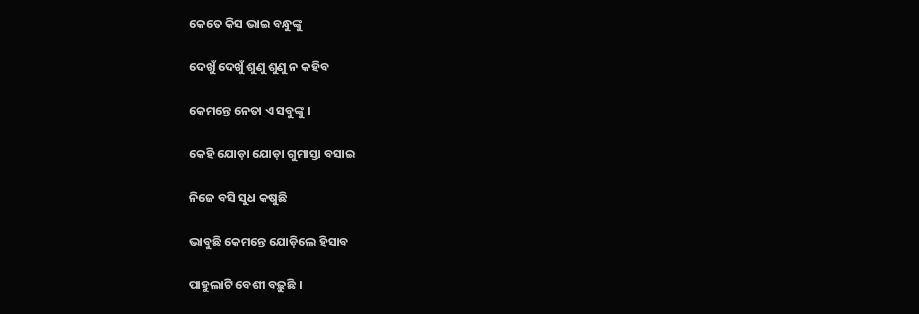କେତେ କିସ ଭାଇ ବନ୍ଧୁଙ୍କୁ

ଦେଖୁଁ ଦେଖୁଁ ଶୁଣୁ ଶୁଣୁ ନ କହିବ

କେମନ୍ତେ ନେତା ଏ ସବୁଙ୍କୁ ।

କେହି ଯୋଡ଼ା ଯୋଡ଼ା ଗୁମାସ୍ତା ବସାଇ

ନିଜେ ବସି ସୁଧ କଷୁଛି

ଭାବୁଛି କେମନ୍ତେ ଯୋଡ଼ିଲେ ହିସାବ

ପାହୁଲାଟି ବେଶୀ ବଢ଼ୁଛି ।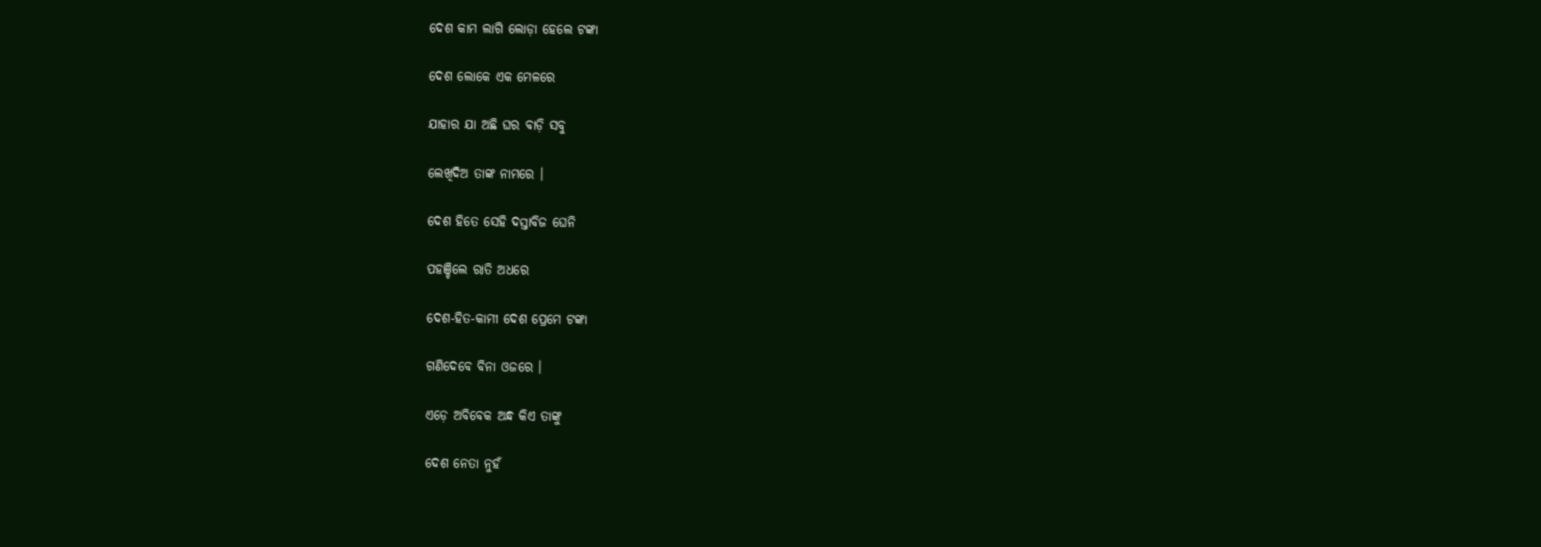ଦେଶ କାମ ଲାଗି ଲୋଡ଼ା ହେଲେ ଟଙ୍କା

ଦେଶ ଲୋକେ ଏକ ମେଳରେ

ଯାହାର ଯା ଅଛି ଘର ବାଡ଼ି ସବୁ

ଲେଖିଦିଅ ତାଙ୍କ ନାମରେ ।

ଦେଶ ହିତେ ସେହି ଦସ୍ତାବିଜ ଘେନି

ପହଞ୍ଚିଲେ ରାତି ଅଧରେ

ଦେଶ-ହିତ-କାମୀ ଦେଶ ପ୍ରେମେ ଟଙ୍କା

ଗଣିଦେବେ ବିନା ଓଜରେ ।

ଏଡ଼େ ଅବିବେକ ଅନ୍ଧ କିଏ ତାଙ୍କୁ

ଦେଶ ନେତା ନୁହଁ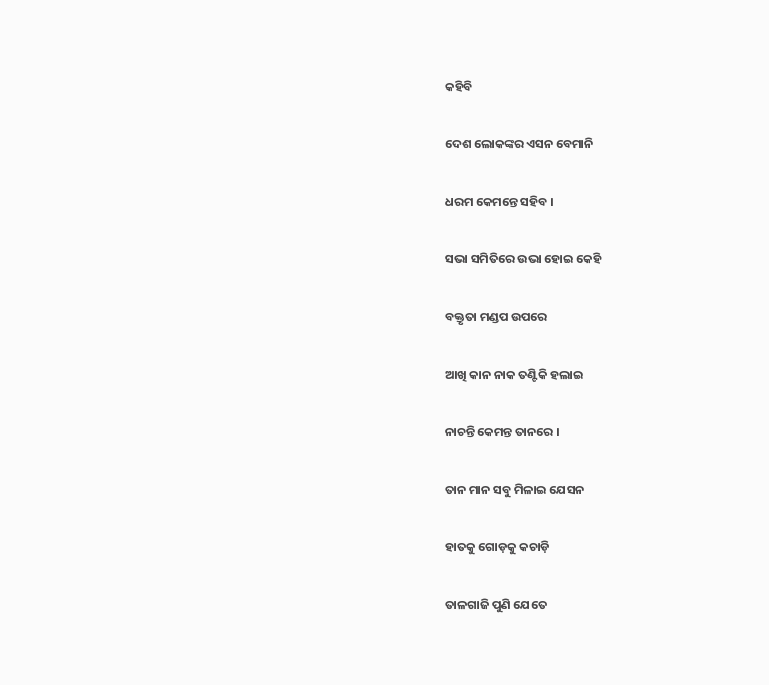କହିବି

ଦେଶ ଲୋକଙ୍କର ଏସନ ବେମାନି

ଧରମ କେମନ୍ତେ ସହିବ ।

ସଭା ସମିତିରେ ଉଭା ହୋଇ କେହି

ବକ୍ତୃତା ମଣ୍ଡପ ଉପରେ

ଆଖି କାନ ନାକ ତଣ୍ଟିକି ହଲାଇ

ନାଚନ୍ତି କେମନ୍ତ ତାନରେ ।

ତାନ ମାନ ସବୁ ମିଳାଇ ଯେସନ

ହାତକୁ ଗୋଡ଼କୁ କଚାଡ଼ି

ତାଳଗାଜି ପୁଣି ଯେତେ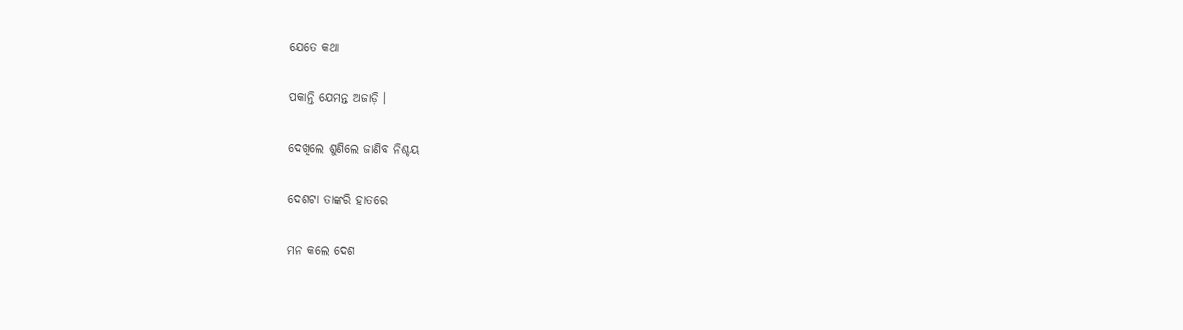ଯେତେ କଥା

ପକାନ୍ତି ଯେମନ୍ତ ଅଜାଡ଼ି ।

ଦେଖିଲେ ଶୁଣିଲେ ଜାଣିବ ନିଶ୍ଚୟ

ଦେଶଟା ତାଙ୍କରି ହାତରେ

ମନ କଲେ ଦେଶ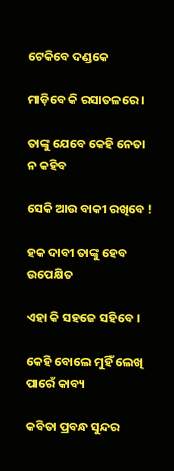ଟେକିବେ ଦଣ୍ଡକେ

ମାଡ଼ିବେ କି ରସାତଳରେ ।

ତାଙ୍କୁ ଯେବେ କେହି ନେତା ନ କହିବ

ସେକି ଆଉ ବାକୀ ରଖିବେ !

ହକ ଦାବୀ ତାଙ୍କୁ ହେବ ଉପେକ୍ଷିତ

ଏହା କି ସହଜେ ସହିବେ ।

କେହି ବୋଲେ ମୁହିଁ ଲେଖି ପାରେଁ କାବ୍ୟ

କବିତା ପ୍ରବନ୍ଧ ସୁନ୍ଦର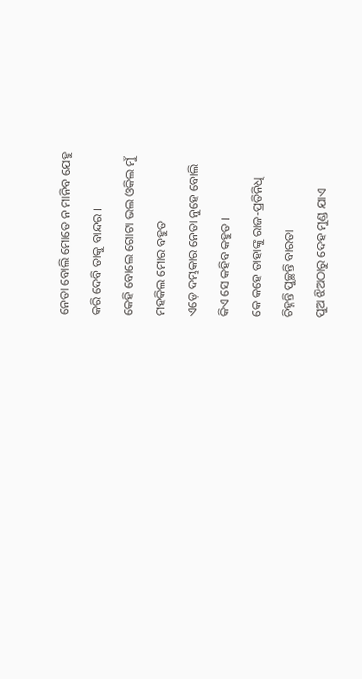ନେତା ବୋଲି ମୋତେ ନ ମାନିବ ଯେହୁ

କରି ଦେବି ତାକୁ ବାନ୍ଦର ।

କେହି ବୋଲେ ଗୋଟା ଭଲ ଓକିଲ ମୁଁ

ମହକିଲ ମୋର ବହୁତ

ଏଡ଼େ ଦମ୍ଭକାର ନେତା ନୁହେ ବୋଲି

କିଏ ସେ କହିବ କହୁତ ।

କେ କହେ ତାହାଙ୍କୁ ରାଜ-ପ୍ରତିନିଧି

ଚିହ୍ନନ୍ତି ପୁଚ୍ଛନ୍ତି ବାରତା

ପୁଅ ଝିଅଠାରୁ ଦେହ ମୁଣ୍ଡ ଯାଏ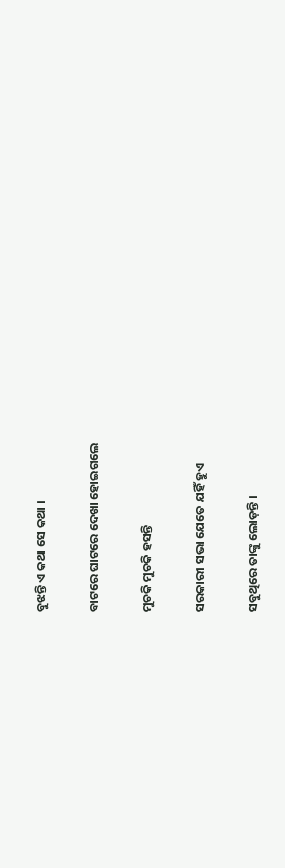ବୁଝନ୍ତି ଏ କଥା ସେ କଥା ।

ବାଟରେ ଘାଟରେ ଦେଖା ହୋଇଗଲେ

ମୁଚକି ମୁଚକି ହସନ୍ତି

ସରକାରୀ ସଭା ଯେତେ ଯହିଁ ହୁଏ

ସବୁଥିରେ ତାଙ୍କୁ ଲୋଡ଼ନ୍ତି ।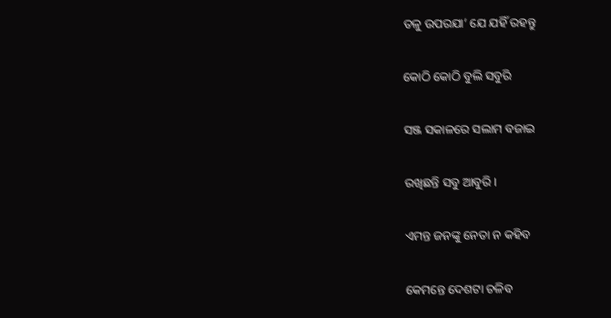ତଳୁ ଉପରଯା’ ଯେ ଯହିଁ ରହନ୍ତୁ

କୋଠି କୋଠି ବୁଲି ସବୁରି

ସଞ୍ଜ ସକାଳରେ ସଲାମ ବଜାଇ

ରଖିଛନ୍ତି ସବୁ ଆବୁରି ।

ଏମନ୍ତ ଜନଙ୍କୁ ନେତା ନ କହିବ

କେମନ୍ତେ ଦେଶଟା ଚଳିବ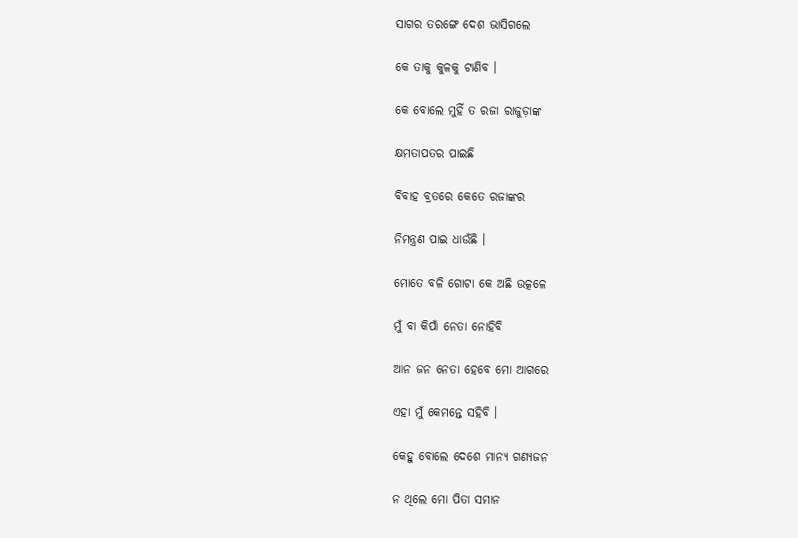ସାଗର ତରଙ୍ଗେ ଦେଶ ଭାସିଗଲେ

କେ ତାକୁ କୁଳକୁ ଟାଣିବ ।

କେ ବୋଲେ ମୁହିଁ ତ ରଜା ରାଜୁଡ଼ାଙ୍କ

କ୍ଷମତାପତର ପାଇଛି

ବିବାହ ବ୍ରତରେ କେତେ ରଜାଙ୍କର

ନିମନ୍ତ୍ରଣ ପାଇ ଧାଉଁଛି ।

ମୋତେ ବଳି ଗୋଟା କେ ଅଛି ଉତ୍କଳେ

ମୁଁ ବା କିପାଁ ନେତା ନୋହିବି

ଆନ ଜନ ନେତା ହେବେ ମୋ ଆଗରେ

ଏହା ମୁଁ କେମନ୍ତେ ସହିବି ।

କେହୁ ବୋଲେ ଦେଶେ ମାନ୍ୟ ଗଣ୍ୟଜନ

ନ ଥିଲେ ମୋ ପିତା ସମାନ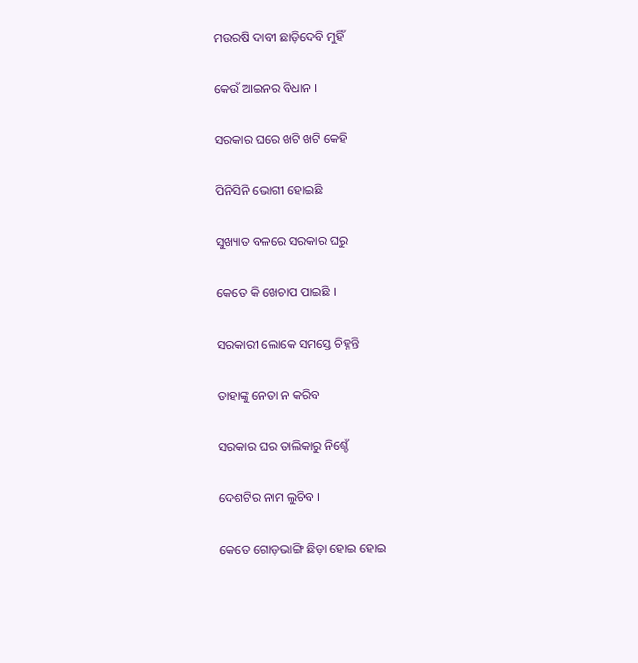ମଉରଷି ଦାବୀ ଛାଡ଼ିଦେବି ମୁହିଁ

କେଉଁ ଆଇନର ବିଧାନ ।

ସରକାର ଘରେ ଖଟି ଖଟି କେହି

ପିନିସିନି ଭୋଗୀ ହୋଇଛି

ସୁଖ୍ୟାତ ବଳରେ ସରକାର ଘରୁ

କେତେ କି ଖେଚାପ ପାଇଛି ।

ସରକାରୀ ଲୋକେ ସମସ୍ତେ ଚିହ୍ନନ୍ତି

ତାହାଙ୍କୁ ନେତା ନ କରିବ

ସରକାର ଘର ତାଲିକାରୁ ନିଶ୍ଚେଁ

ଦେଶଟିର ନାମ ଲୁଚିବ ।

କେତେ ଗୋଡ଼ଭାଙ୍ଗି ଛିଡ଼ା ହୋଇ ହୋଇ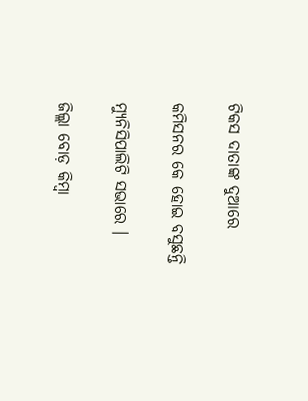ଟିକସ ଦାତାଙ୍କ ଦୁଆରେ

କମିସନର କେ ହୋଇ ବସୁଛନ୍ତି

ମ୍ୟୁନିସିପାଲିଟି ସଭାରେ ।

ଜିଲ୍ଲା ବୋଡ଼ କିମ୍ବା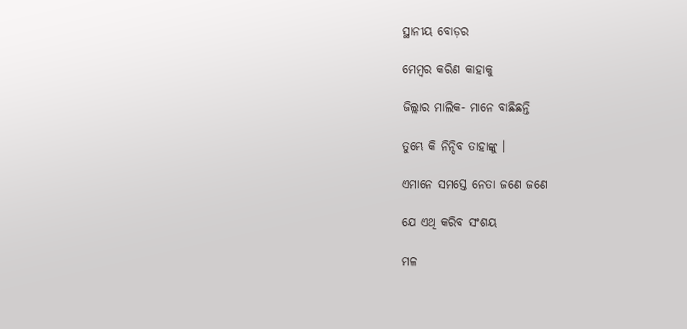ସ୍ଥାନୀୟ ବୋଡ଼ର

ମେମ୍ବର କରିଣ କାହାକୁ

ଜିଲ୍ଲାର ମାଲିକ- ମାନେ ବାଛିଛନ୍ତି

ତୁମ୍ଭେ କି ନିନ୍ଦିବ ତାହାଙ୍କୁ ।

ଏମାନେ ସମସ୍ତେ ନେତା ଜଣେ ଜଣେ

ଯେ ଏଥି କରିବ ସଂଶୟ

ମଳ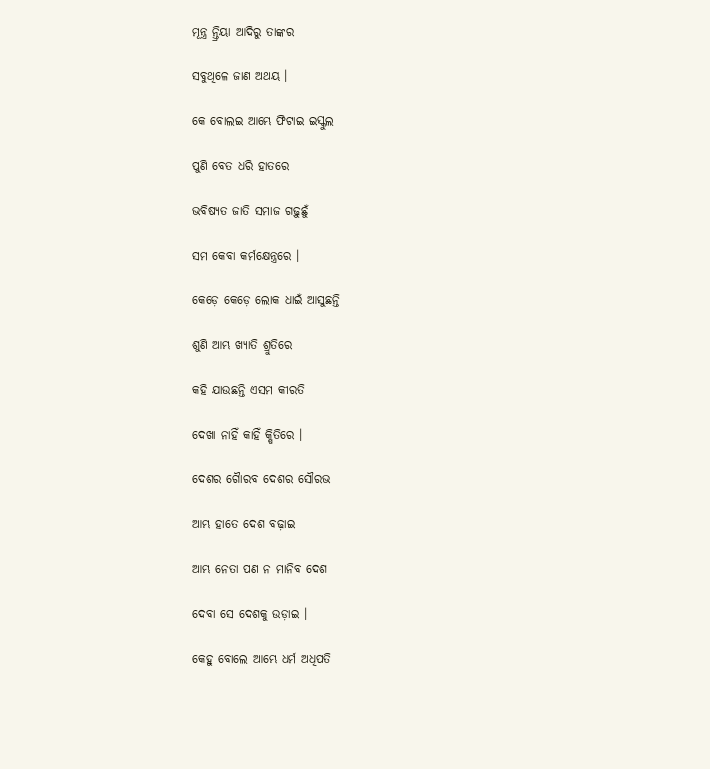ମୂନ୍ତ୍ର ନ୍ତ୍ରିୟା ଆଦିରୁ ତାଙ୍କର

ସବୁଥିଳେ ଜାଣ ଅଥୟ ।

କେ ବୋଲଇ ଆମ୍ଭେ ଫିଟାଇ ଇସ୍କୁଲ

ପୁଣି ବେତ ଧରି ହାତରେ

ଭବିଷ୍ୟତ ଜାତି ସମାଜ ଗଢ଼ୁଛୁଁ

ସମ କେବା କର୍ମକ୍ଷେନ୍ତ୍ରରେ ।

କେଡ଼େ କେଡ଼େ ଲୋକ ଧାଇଁ ଆସୁଛନ୍ତି

ଶୁଣି ଆମ୍ଭ ଖ୍ୟାତି ଶ୍ରୁତିରେ

କହି ଯାଉଛନ୍ତି ଏସମ କୀରତି

ଦେଖା ନାହିଁ କାହିଁ କ୍ଷିତିରେ ।

ଦେଶର ଗୈାରବ ଦେଶର ସୌରଭ

ଆମ୍ଭ ହାତେ ଦେଶ ବଢ଼ାଇ

ଆମ୍ଭ ନେତା ପଣ ନ ମାନିବ ଦେଶ

ଦେବା ସେ ଦେଶକୁ ଉଡ଼ାଇ ।

କେହୁ ବୋଲେ ଆମ୍ଭେ ଧର୍ମ ଅଧିପତି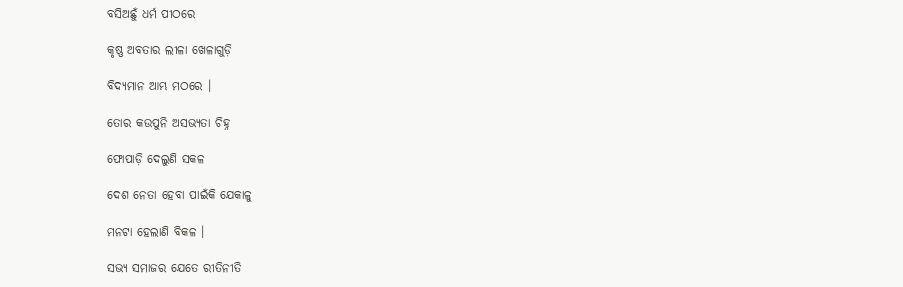ବସିଅଛୁଁ ଧର୍ମ ପୀଠରେ

କୃଷ୍ଣ ଅବତାର ଲୀଳା ଖେଳାଗୁଡ଼ି

ବିଦ୍ୟମାନ ଆମ୍ଭ ମଠରେ ।

ତୋର କଉପୁନି ଅସଭ୍ୟତା ଚିହ୍ନ

ଫୋପାଡ଼ି ଦେଲୁଣି ସକଳ

ଦେଶ ନେତା ହେବା ପାଇଁକି ଯେକାଳୁ

ମନଟା ହେଲାଣି ବିକଳ ।

ସଭ୍ୟ ସମାଜର ଯେତେ ରୀତିନୀତି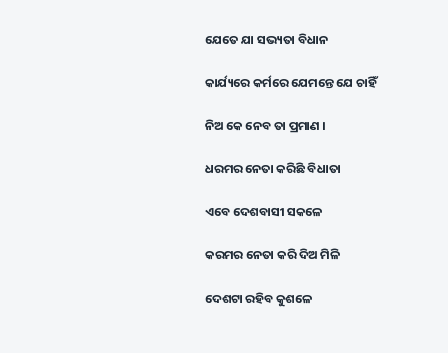ଯେତେ ଯା ସଭ୍ୟତା ବିଧାନ

କାର୍ଯ୍ୟରେ କର୍ମରେ ଯେମନ୍ତେ ଯେ ଚାହିଁ

ନିଅ କେ ନେବ ତା ପ୍ରମାଣ ।

ଧରମର ନେତା କରିଛି ବିଧାତା

ଏବେ ଦେଶବାସୀ ସକଳେ

କରମର ନେତା କରି ଦିଅ ମିଳି

ଦେଶଟା ରହିବ କୁଶଳେ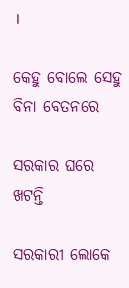।

କେହୁ ବୋଲେ ସେହୁ ବିନା ବେତନରେ

ସରକାର ଘରେ ଖଟନ୍ତି

ସରକାରୀ ଲୋକେ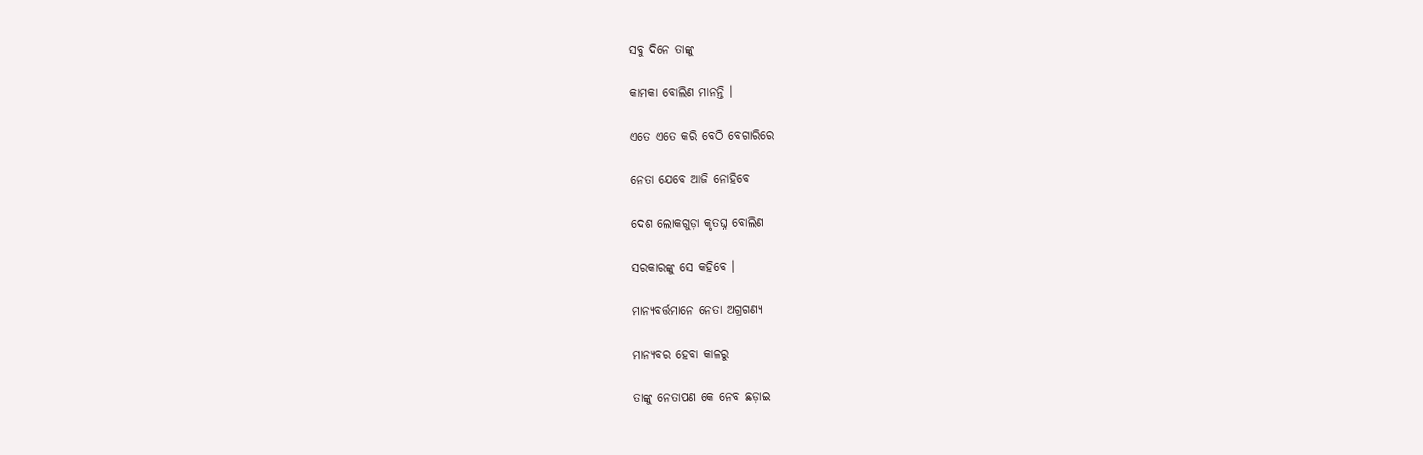ସବୁ ଦିନେ ତାଙ୍କୁ

କାମକା ବୋଲିଣ ମାନନ୍ତି ।

ଏତେ ଏତେ କରି ବେଠି ବେଗାରିରେ

ନେତା ଯେବେ ଆଜି ନୋହିବେ

ଦେଶ ଲୋକଗୁଡ଼ା କୃତଘ୍ନ ବୋଲିଣ

ସରକାରଙ୍କୁ ସେ କହିବେ ।

ମାନ୍ୟବର୍ତ୍ତମାନେ ନେତା ଅଗ୍ରଗଣ୍ୟ

ମାନ୍ୟବର ହେବା କାଳରୁ

ତାଙ୍କୁ ନେତାପଣ କେ ନେବ ଛଡ଼ାଇ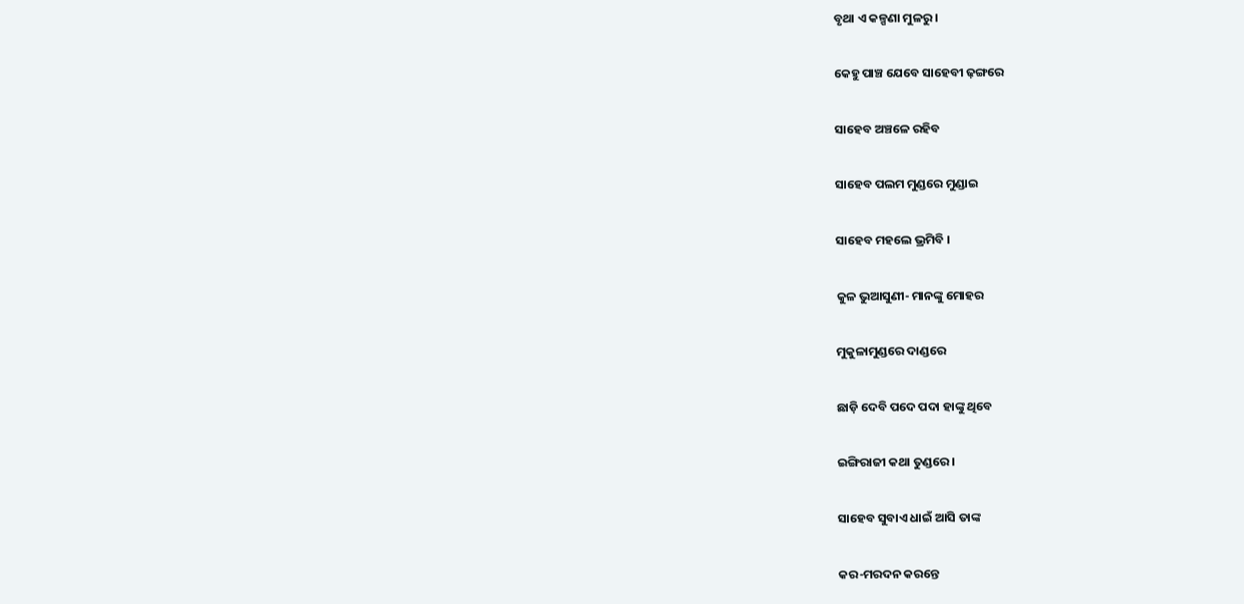ବୃଥା ଏ କଳ୍ପଣା ମୁଳରୁ ।

କେହୁ ପାଞ୍ଚ ଯେବେ ସାହେବୀ ଢ଼ଙ୍ଗରେ

ସାହେବ ଅଞ୍ଚଳେ ରହିବ

ସାହେବ ପଲମ ମୁଣ୍ଡରେ ମୁଣ୍ଡାଇ

ସାହେବ ମହଲେ ଭ୍ରମିବି ।

କୁଳ ଭୁଆସୁଣୀ- ମାନଙ୍କୁ ମୋହର

ମୁକୁଳାମୁଣ୍ଡରେ ଦାଣ୍ଡରେ

ଛାଡ଼ି ଦେବି ପଦେ ପଦା ହାଙ୍କୁ ଥିବେ

ଇଙ୍ଗିରାଜୀ କଥା ତୁଣ୍ଡରେ ।

ସାହେବ ସୁବାଏ ଧାଇଁ ଆସି ତାଙ୍କ

କର-ମରଦନ କରନ୍ତେ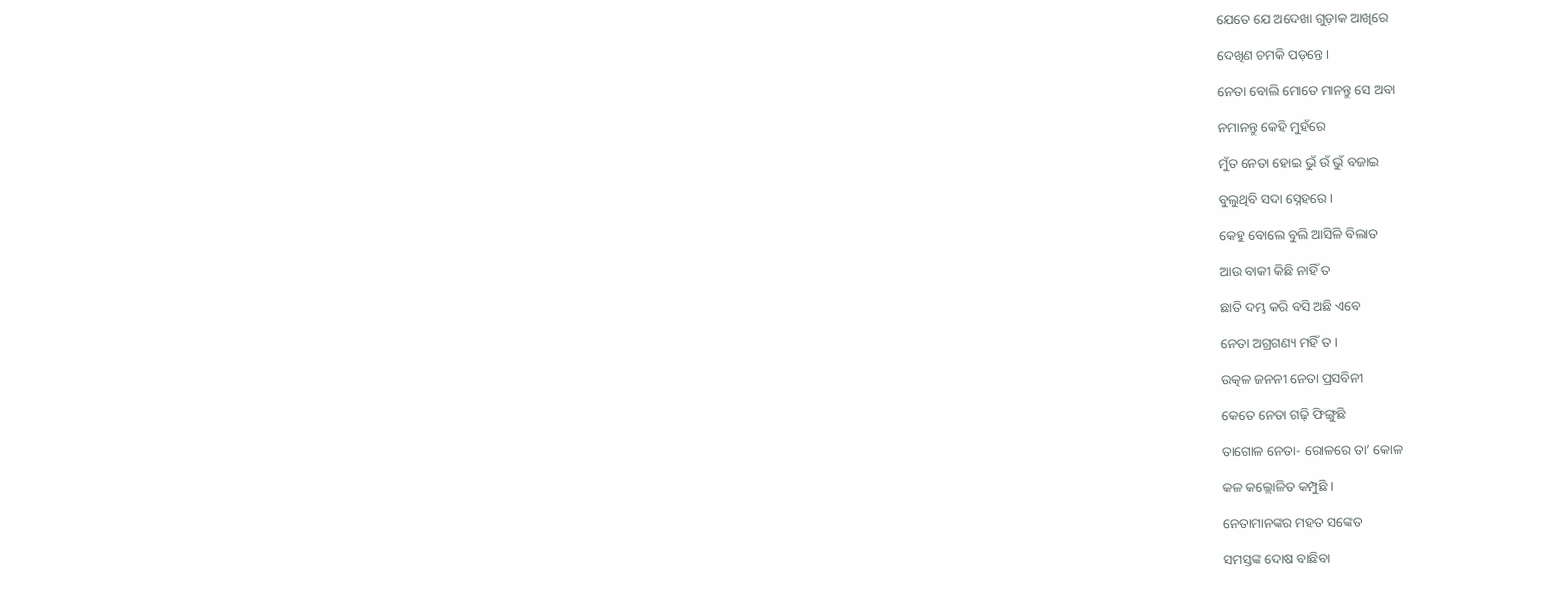ଯେତେ ଯେ ଅଦେଖା ଗୁଡ଼ାକ ଆଖିରେ

ଦେଖିଣ ଚମକି ପଡ଼ନ୍ତେ ।

ନେତା ବୋଲି ମୋତେ ମାନନ୍ତୁ ସେ ଅବା

ନମାନନ୍ତୁ କେହି ମୁହଁରେ

ମୁଁତ ନେତା ହୋଇ ଭୁଁ ଉଁ ଭୁଁ ବଜାଇ

ବୁଲୁଥିବି ସଦା ସ୍ନେହରେ ।

କେହୁ ବୋଲେ ବୁଲି ଆସିଳି ବିଲାତ

ଆଉ ବାକୀ କିଛି ନାହିଁ ତ

ଛାତି ଦମ୍ଭ କରି ବସି ଅଛି ଏବେ

ନେତା ଅଗ୍ରଗଣ୍ୟ ମହିଁ ତ ।

ଉତ୍କଳ ଜନନୀ ନେତା ପ୍ରସବିନୀ

କେତେ ନେତା ଗଢ଼ି ଫିଙ୍ଗୁଛି

ତାଗୋଳ ନେତା- ରୋଳରେ ତା’ କୋଳ

କଳ କଲ୍ଲୋଳିତ କମ୍ପୁଛି ।

ନେତାମାନଙ୍କର ମହତ ସଙ୍କେତ

ସମସ୍ତଙ୍କ ଦୋଷ ବାଛିବା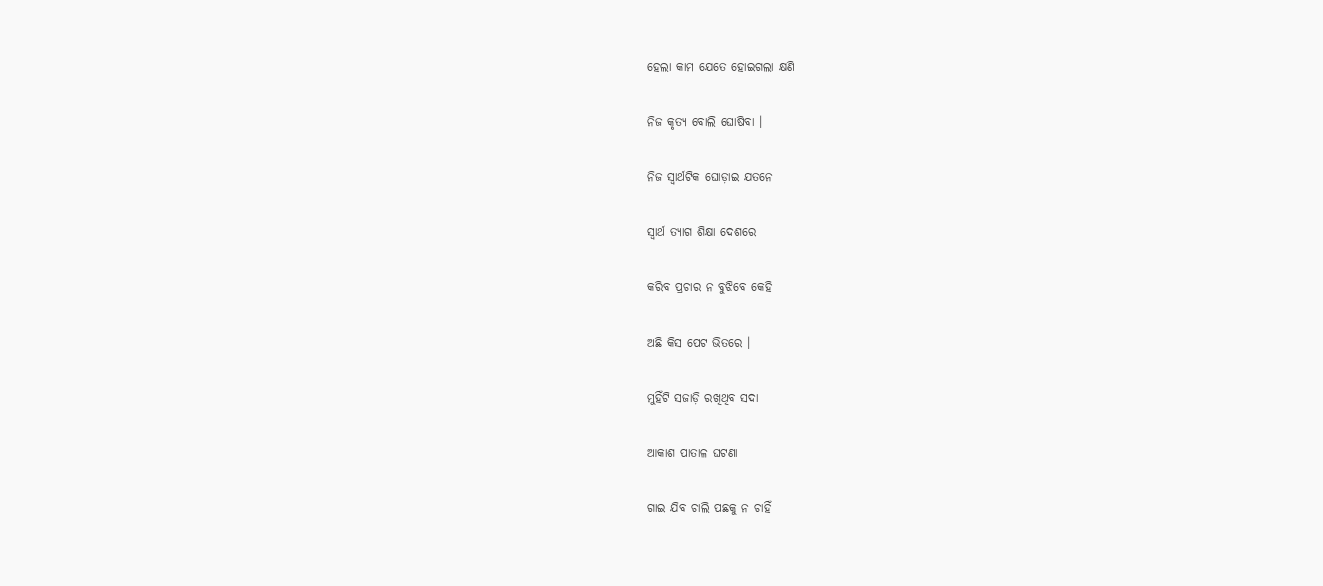ହେଲା କାମ ଯେତେ ହୋଇଗଲା କ୍ଷଣି

ନିଜ କୃତ୍ୟ ବୋଲି ଘୋଷିବା ।

ନିଜ ସ୍ୱାର୍ଥଟିକ ଘୋଡ଼ାଇ ଯତନେ

ସ୍ୱାର୍ଥ ତ୍ୟାଗ ଶିକ୍ଷା ଦେଶରେ

କରିବ ପ୍ରଚାର ନ ବୁଝିବେ କେହି

ଅଛି କିସ ପେଟ ଭିତରେ ।

ମୁହିଁଟି ସଜାଡ଼ି ରଖିଥିବ ସଦା

ଆକାଶ ପାତାଳ ଘଟଣା

ଗାଇ ଯିବ ଚାଲି ପଛକୁ ନ ଚାହିଁ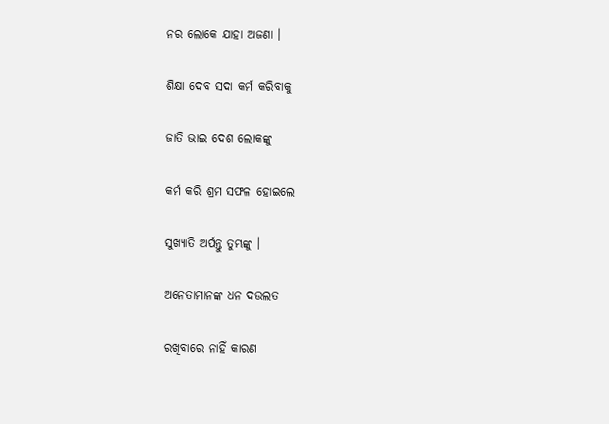ନର ଲୋକେ ଯାହା ଅଜଣା ।

ଶିକ୍ଷା ଦେବ ସଦା କର୍ମ କରିବାକୁ

ଜାତି ଭାଇ ଦେଶ ଲୋକଙ୍କୁ

କର୍ମ କରି ଶ୍ରମ ସଫଳ ହୋଇଲେ

ସୁଖ୍ୟାତି ଅର୍ପନ୍ତୁ ତୁମ୍ଭଙ୍କୁ ।

ଅନେତାମାନଙ୍କ ଧନ ଦଉଲତ

ରଖିବାରେ ନାହିଁ କାରଣ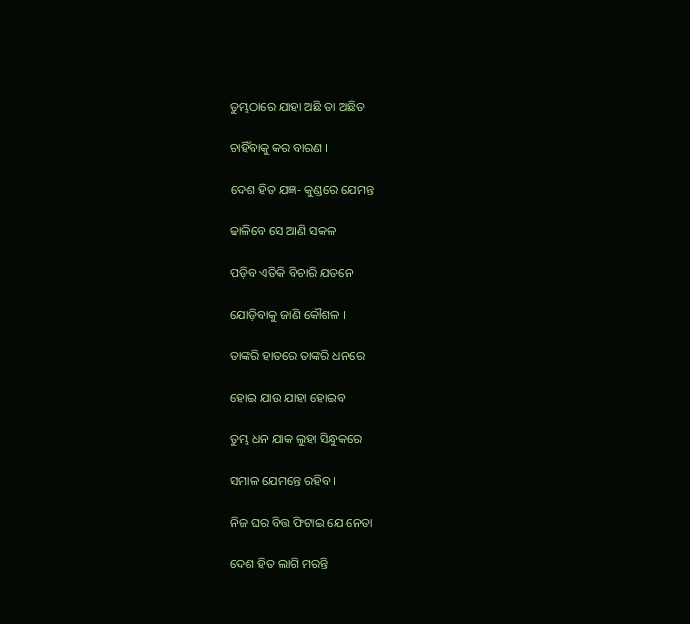ତୁମ୍ଭଠାରେ ଯାହା ଅଛି ତା ଅଛିତ

ଚାହିଁବାକୁ କର ବାରଣ ।

ଦେଶ ହିତ ଯଜ୍ଞ- କୁଣ୍ଡରେ ଯେମନ୍ତ

ଢାଳିବେ ସେ ଆଣି ସକଳ

ପଡ଼ିବ ଏତିକି ବିଚାରି ଯତନେ

ଯୋଡ଼ିବାକୁ ଜାଣି କୌଶଳ ।

ତାଙ୍କରି ହାତରେ ତାଙ୍କରି ଧନରେ

ହୋଇ ଯାଉ ଯାହା ହୋଇବ

ତୁମ୍ଭ ଧନ ଯାକ ଲୁହା ସିନ୍ଧୁକରେ

ସମାଳ ଯେମନ୍ତେ ରହିବ ।

ନିଜ ଘର ବିତ୍ତ ଫିଟାଇ ଯେ ନେତା

ଦେଶ ହିତ ଲାଗି ମରନ୍ତି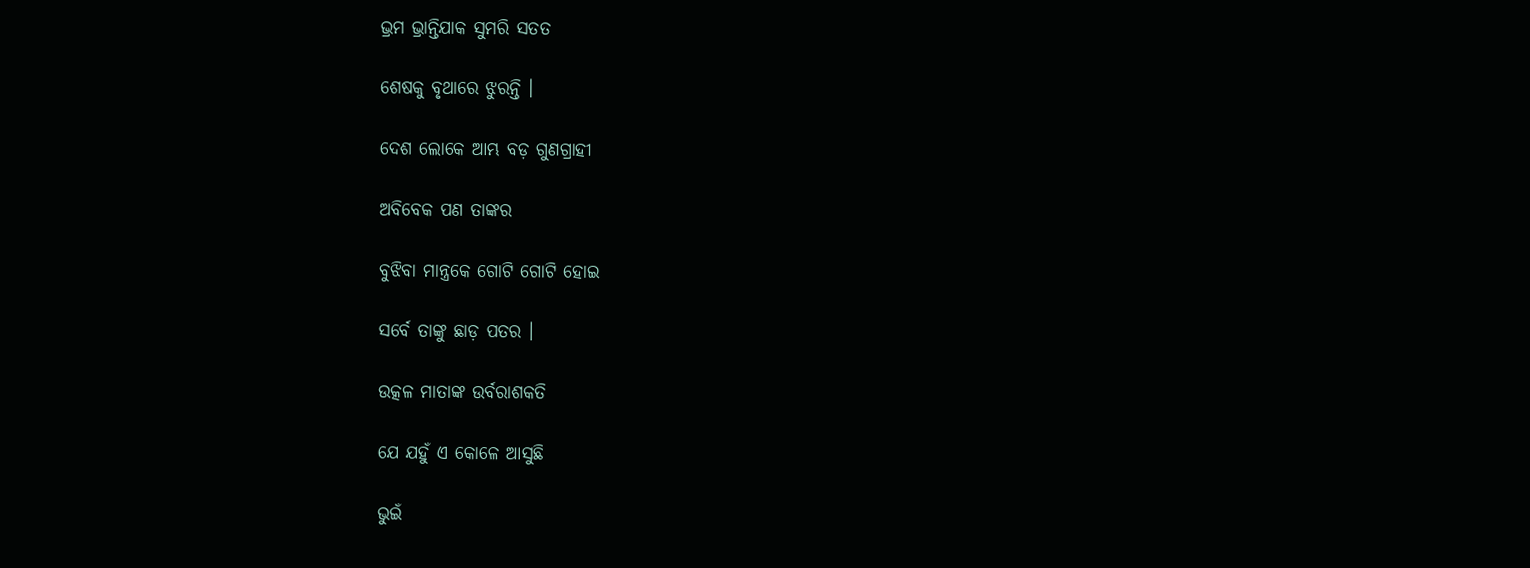ଭ୍ରମ ଭ୍ରାନ୍ତିଯାକ ସୁମରି ସତତ

ଶେଷକୁ ବୃଥାରେ ଝୁରନ୍ତି ।

ଦେଶ ଲୋକେ ଆମ୍ଭ ବଡ଼ ଗୁଣଗ୍ରାହୀ

ଅବିବେକ ପଣ ତାଙ୍କର

ବୁଝିବା ମାନ୍ତ୍ରକେ ଗୋଟି ଗୋଟି ହୋଇ

ସର୍ବେ ତାଙ୍କୁ ଛାଡ଼ ପତର ।

ଉତ୍କଳ ମାତାଙ୍କ ଉର୍ବରାଶକତି

ଯେ ଯହୁଁ ଏ କୋଳେ ଆସୁଛି

ଭୁଇଁ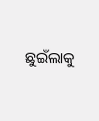ଛୁଇଁଲାକୁ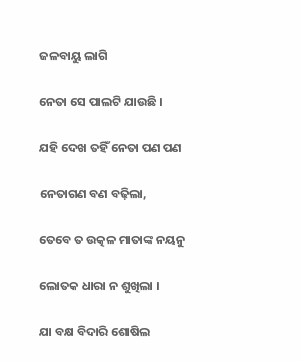ଜଳବାୟୁ ଲାଗି

ନେତା ସେ ପାଲଟି ଯାଉଛି ।

ଯହି ଦେଖ ତହିଁ ନେତା ପଣ ପଣ

ନେତାଗଣ ବଣ ବଢ଼ିଲା,

ତେବେ ତ ଉତ୍କଳ ମାତାଙ୍କ ନୟନୁ

ଲୋତକ ଧାରା ନ ଶୁଖିଲା ।

ଯା ବକ୍ଷ ବିଦାରି ଶୋଷିଲ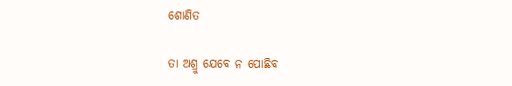ଶୋଣିତ

ତା ଅଶ୍ରୁ ଯେବେ ନ ପୋଛିବ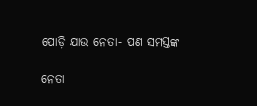ପୋଡ଼ି ଯାଉ ନେତା- ପଣ ସମସ୍ତଙ୍କ

ନେତା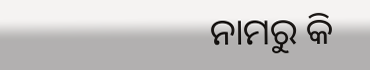ନାମରୁ କି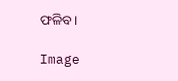ଫଳିବ ।

Image